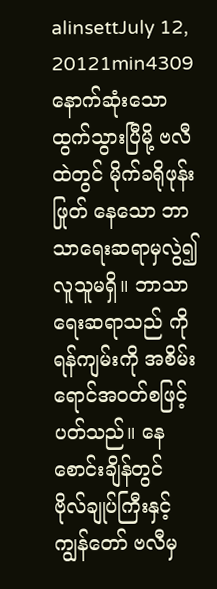alinsettJuly 12, 20121min4309
နောက်ဆုံးသော ထွက်သွားပြီမို့ ဗလီထဲတွင် မိုက်ခရိုဖုန်းဖြုတ် နေသော ဘာသာရေးဆရာမှလွဲ၍ လူသူမရှိ။ ဘာသာရေးဆရာသည် ကိုရန်ကျမ်းကို အစိမ်းရောင်အဝတ်စဖြင့် ပတ်သည်။ နေစောင်းချိန်တွင် ဗိုလ်ချုပ်ကြီးနှင့် ကျွန်တော် ဗလီမှ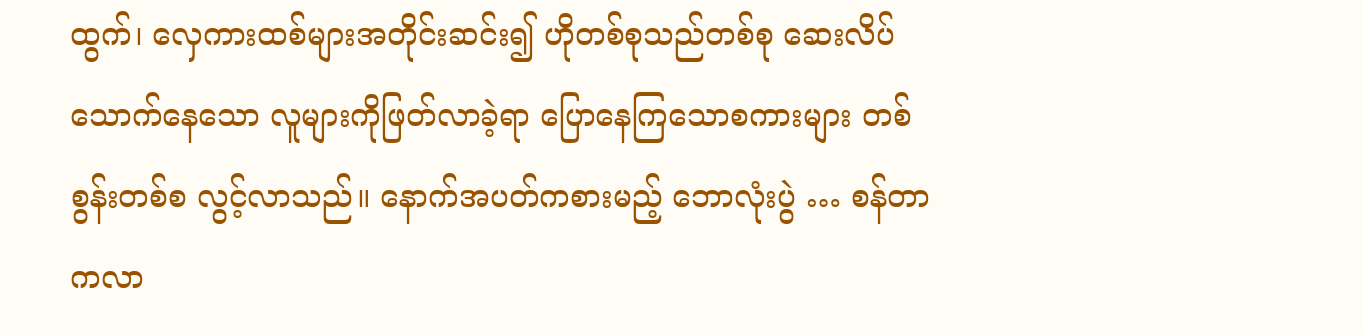ထွက်၊ လှေကားထစ်များအတိုင်းဆင်း၍ ဟိုတစ်စုသည်တစ်စု ဆေးလိပ် သောက်နေသော လူများကိုဖြတ်လာခဲ့ရာ ပြောနေကြသောစကားများ တစ်စွန်းတစ်စ လွင့်လာသည်။ နောက်အပတ်ကစားမည့် ဘောလုံးပွဲ … စန်တာကလာ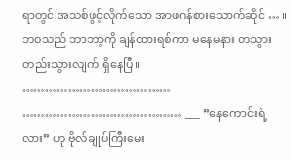ရာတွင် အသစ်ဖွင့်လိုက်သော အာဖဂန်စားသောက်ဆိုင် … ။ ဘဝသည် ဘာဘာ့ကို ချန်ထားရစ်ကာ မနေမနား တသွားတည်းသွားလျက် ရှိနေပြီ။ ………………………………… …………………………………… ___ ”နေကောင်းရဲ့လား” ဟု ဗိုလ်ချုပ်ကြီးမေး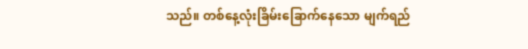သည်။ တစ်နေ့လုံးခြိမ်းခြောက်နေသော မျက်ရည်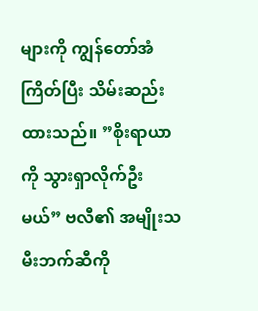များကို ကျွန်တော်အံကြိတ်ပြီး သိမ်းဆည်းထားသည်။ ”စိုးရာယာကို သွားရှာလိုက်ဦးမယ်” ဗလီ၏ အမျိုးသမီးဘက်ဆီကို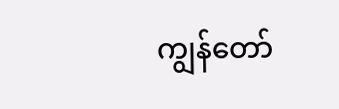ကျွန်တော်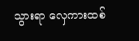သွားရာ လှေကားထစ်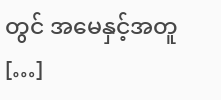တွင် အမေနှင့်အတူ […]